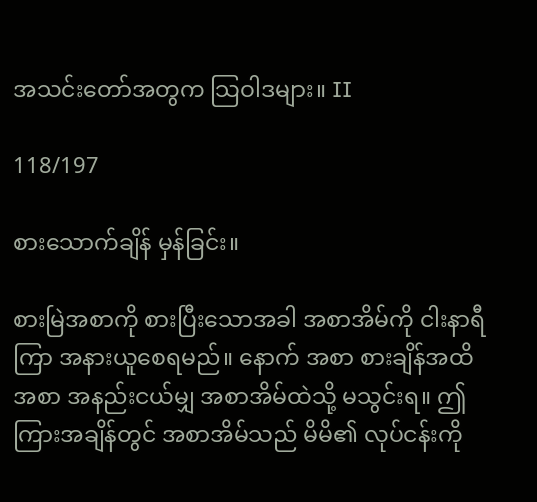အသင်းတော်အတွက သြဝါဒများ။ II

118/197

စားသောက်ချိန် မှန်ခြင်း။

စားမြဲအစာကို စားပြီးသောအခါ အစာအိမ်ကို ငါးနာရီကြာ အနားယူစေရမည်။ နောက် အစာ စားချိန်အထိ အစာ အနည်းငယ်မျှ အစာအိမ်ထဲသို့ မသွင်းရ။ ဤ ကြားအချိန်တွင် အစာအိမ်သည် မိမိ၏ လုပ်ငန်းကို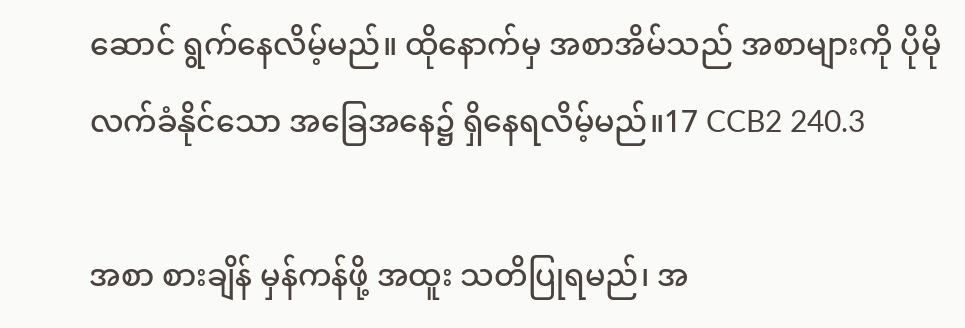ဆောင် ရွက်နေလိမ့်မည်။ ထိုနောက်မှ အစာအိမ်သည် အစာများကို ပိုမို လက်ခံနိုင်သော အခြေအနေ၌ ရှိနေရလိမ့်မည်။17 CCB2 240.3

အစာ စားချိန် မှန်ကန်ဖို့ အထူး သတိပြုရမည်၊ အ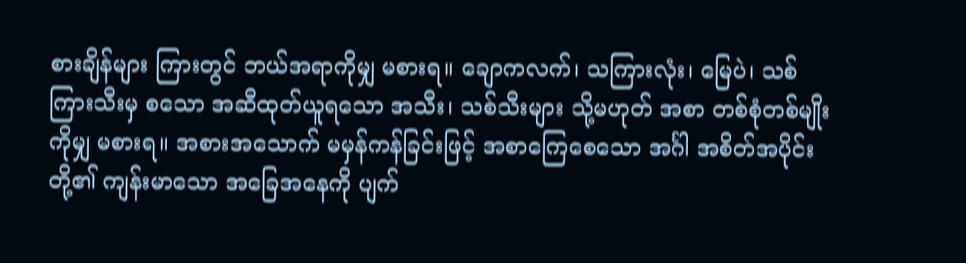စားချိန်များ ကြားတွင် ဘယ်အရာကိုမျှ မစားရ။ ချောကလက်၊ သကြားလုံး၊ မြေပဲ၊ သစ်ကြားသီးမှ စသော အဆီထုတ်ယူရသော အသီး၊ သစ်သီးများ သို့မဟုတ် အစာ တစ်စုံတစ်မျိုးကိုမျှ မစားရ။ အစားအသောက် မမှန်ကန်ခြင်းဖြင့် အစာကြေစေသော အင်္ဂါ အစိတ်အပိုင်းတို့၏ ကျန်းမာသော အခြေအနေကို ပျက်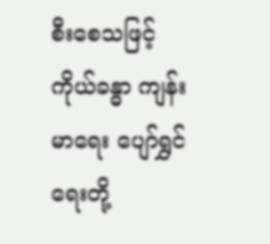စီးစေသဖြင့် ကိုယ်ခန္ဓာ ကျန်းမာရေး ပျော်ရွှင်ရေးတို့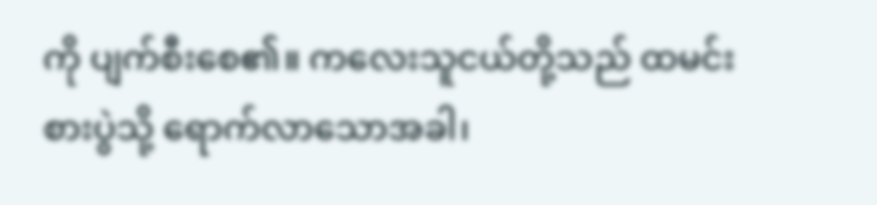ကို ပျက်စီးစေ၏။ ကလေးသူငယ်တို့သည် ထမင်းစားပွဲသို့ ရောက်လာသောအခါ၊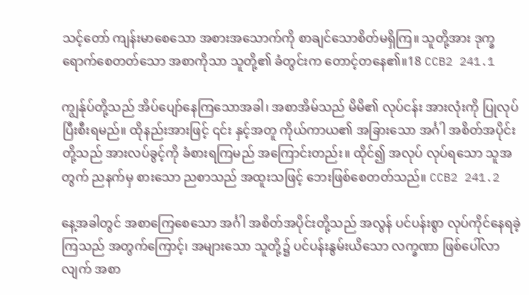သင့်တော် ကျန်းမာစေသော အစားအသောက်ကို စာချင်သောစိတ်မရှိကြ။ သူတို့အား ဒုက္ခရောက်စေတတ်သော အစာကိုသာ သူတို့၏ ခံတွင်းက တောင့်တနေ၏။18 CCB2 241.1

ကျွန်ုပ်တို့သည် အိပ်ပျော်နေကြသောအခါ၊ အစာအိမ်သည် မိမိ၏ လုပ်ငန်း အားလုံးကို ပြုလုပ် ပြီးစီးရမည်။ ထိုနည်းအားဖြင့် ၎င်း နှင့်အတူ ကိုယ်ကာယ၏ အခြားသော အင်္ဂါ အစိတ်အပိုင်းတို့သည် အားလပ်ခွင့်ကို ခံစားရကြမည် အကြောင်းတည်း။ ထိုင်၍ အလုပ် လုပ်ရသော သူအတွက် ညနက်မှ စားသော ညစာသည် အထူးသဖြင့် ဘေးဖြစ်စေတတ်သည်။ CCB2 241.2

နေ့အခါတွင် အစာကြေစေသော အင်္ဂါ အစိတ်အပိုင်းတို့သည် အလွန် ပင်ပန်းစွာ လုပ်ကိုင်နေရခဲ့ကြသည် အတွက်ကြောင့်၊ အများသော သူတို့၌ ပင်ပန်းနွမ်းယိသော လက္ခဏာ ဖြစ်ပေါ်လာလျက် အစာ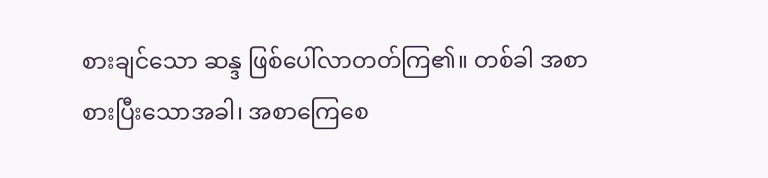စားချင်သော ဆန္ဒ ဖြစ်ပေါ်လာတတ်ကြ၏။ တစ်ခါ အစာ စားပြီးသောအခါ၊ အစာကြေစေ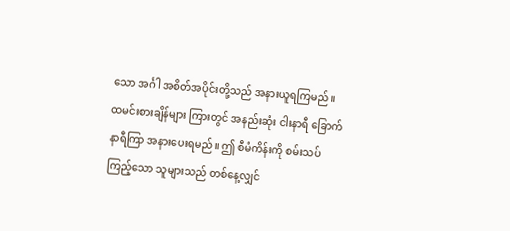သော အင်္ဂါ အစိတ်အပိုင်းတို့သည် အနားယူရကြမည်။ ထမင်းစားချိန်များ ကြားတွင် အနည်းဆုံး ငါးနာရီ ခြောက်နာရီကြာ အနားပေးရမည်။ ဤ စီမံကိန်းကို စမ်းသပ်ကြည့်သော သူများသည် တစ်နေ့လျှင်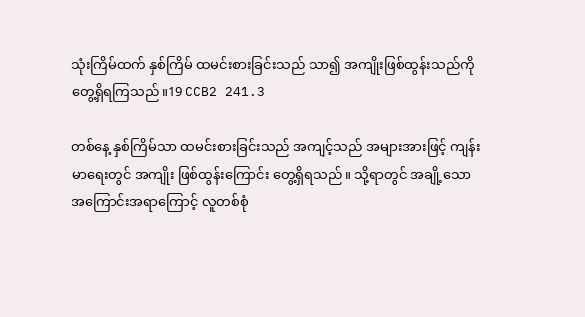သုံးကြိမ်ထက် နှစ်ကြိမ် ထမင်းစားခြင်းသည် သာ၍ အကျိုးဖြစ်ထွန်းသည်ကို တွေ့ရှိရကြသည်။19 CCB2 241.3

တစ်နေ့ နှစ်ကြိမ်သာ ထမင်းစားခြင်းသည် အကျင့်သည် အများအားဖြင့် ကျန်းမာရေးတွင် အကျိုး ဖြစ်ထွန်းကြောင်း တွေ့ရှိရသည်။ သို့ရာတွင် အချို့သော အကြောင်းအရာကြောင့် လူတစ်စုံ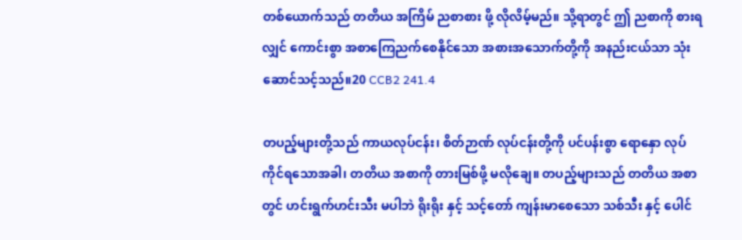တစ်ယောက်သည် တတိယ အကြိမ် ညစာစား ဖို့ လိုလိမ့်မည်။ သို့ရာတွင် ဤ ညစာကို စားရလျှင် ကောင်းစွာ အစာကြေညက်စေနိုင်သော အစားအသောက်တို့ကို အနည်းငယ်သာ သုံးဆောင်သင့်သည်။20 CCB2 241.4

တပည့်များတို့သည် ကာယလုပ်ငန်း၊ စိတ်ဉာဏ် လုပ်ငန်းတို့ကို ပင်ပန်းစွာ ရောနှော လုပ်ကိုင်ရသောအခါ၊ တတိယ အစာကို တားမြစ်ဖို့ မလိုချေ။ တပည့်များသည် တတိယ အစာတွင် ဟင်းရွက်ဟင်းသီး မပါဘဲ ရိုးရိုး နှင့် သင့်တော် ကျန်းမာစေသော သစ်သီး နှင့် ပေါင်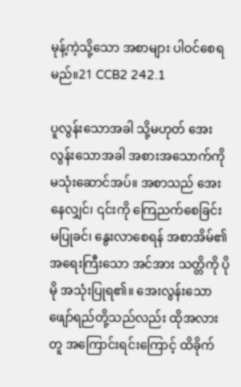မုန့်ကဲ့သို့သော အစာများ ပါဝင်စေရမည်။21 CCB2 242.1

ပူလွန်းသောအခါ သို့မဟုတ် အေးလွန်းသောအခါ အစားအသောက်ကို မသုံးဆောင်အပ်။ အစာသည် အေးနေလျှင်၊ ၎င်းကို ကြေညက်စေခြင်း မပြုခင်၊ နွေးလာစေရန် အစာအိမ်၏ အရေးကြီးသော အင်အား သတ္တိကို ပိုမို အသုံးပြုရ၏။ အေးလွန်းသော ဖျော်ရည်တို့သည်လည်း ထိုအလားတူ အကြောင်းရင်းကြောင့် ထိခိုက်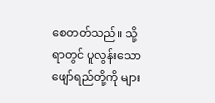စေတတ်သည်။ သို့ရာတွင် ပူလွန်းသော ဖျော်ရည်တို့ကို များ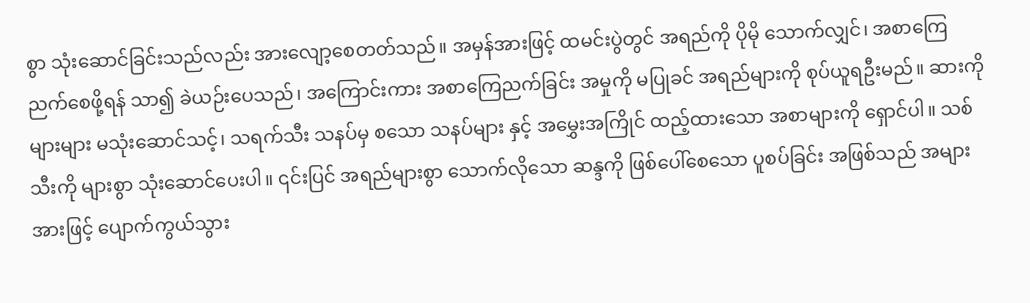စွာ သုံးဆောင်ခြင်းသည်လည်း အားလျော့စေတတ်သည်။ အမှန်အားဖြင့် ထမင်းပွဲတွင် အရည်ကို ပိုမို သောက်လျှင်၊ အစာကြေညက်စေဖို့ရန် သာ၍ ခဲယဉ်းပေသည်၊ အကြောင်းကား အစာကြေညက်ခြင်း အမှုကို မပြုခင် အရည်များကို စုပ်ယူရဦးမည်။ ဆားကို များများ မသုံးဆောင်သင့်၊ သရက်သီး သနပ်မှ စသော သနပ်များ နှင့် အမွှေးအကြိုင် ထည့်ထားသော အစာများကို ရှောင်ပါ။ သစ်သီးကို များစွာ သုံးဆောင်ပေးပါ။ ၎င်းပြင် အရည်များစွာ သောက်လိုသော ဆန္ဒကို ဖြစ်ပေါ်စေသော ပူစပ်ခြင်း အဖြစ်သည် အများအားဖြင့် ပျောက်ကွယ်သွား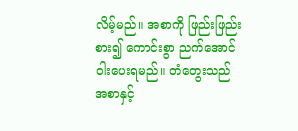လိမ့်မည်။ အစာကို ဖြည်းဖြည်း စား၍ ကောင်းစွာ ညက်အောင် ဝါးပေးရမည်။ တံတွေးသည် အစာနှင့်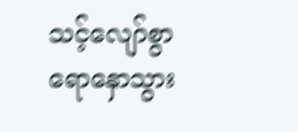သင့်လျော်စွာ ရောနှောသွား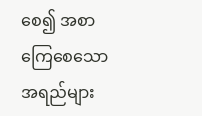စေ၍ အစာကြေစေသော အရည်များ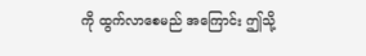ကို ထွက်လာစေမည် အကြောင်း ဤသို့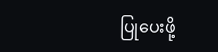ပြုပေးဖို့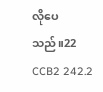လိုပေသည်။22 CCB2 242.2